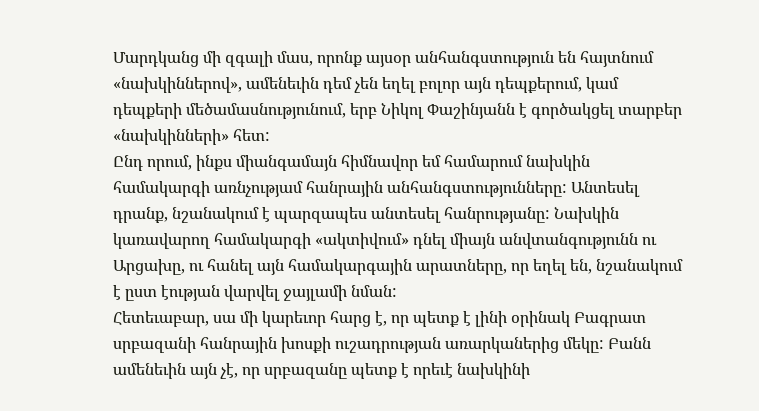Մարդկանց մի զգալի մաս, որոնք այսօր անհանգստություն են հայտնում «նախկիններով», ամենեւին դեմ չեն եղել բոլոր այն դեպքերում, կամ դեպքերի մեծամասնությունում, երբ Նիկոլ Փաշինյանն է գործակցել տարբեր «նախկինների» հետ:
Ընդ որում, ինքս միանգամայն հիմնավոր եմ համարում նախկին համակարգի առնչությամ հանրային անհանգստությունները: Անտեսել դրանք, նշանակում է պարզապես անտեսել հանրությանը: Նախկին կառավարող համակարգի «ակտիվում» դնել միայն անվտանգությունն ու Արցախը, ու հանել այն համակարգային արատները, որ եղել են, նշանակում է ըստ էության վարվել ջայլամի նման:
Հետեւաբար, սա մի կարեւոր հարց է, որ պետք է լինի օրինակ Բագրատ սրբազանի հանրային խոսքի ուշադրության առարկաներից մեկը: Բանն ամենեւին այն չէ, որ սրբազանը պետք է որեւէ նախկինի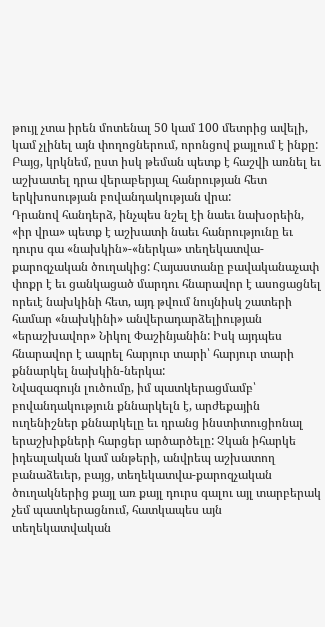թույլ չտա իրեն մոտենալ 50 կամ 100 մետրից ավելի, կամ չլինել այն փողոցներում, որոնցով քայլում է ինքը: Բայց, կրկնեմ, ըստ իսկ թեման պետք է հաշվի առնել եւ աշխատել դրա վերաբերյալ հանրության հետ երկխոսության բովանդակության վրա:
Դրանով հանդերձ, ինչպես նշել էի նաեւ նախօրեին, «իր վրա» պետք է աշխատի նաեւ հանրությունը եւ դուրս գա «նախկին»-«ներկա» տեղեկատվա-քարոզչական ծուղակից: Հայաստանը բավականաչափ փոքր է եւ ցանկացած մարդու հնարավոր է ասոցացնել որեւէ նախկինի հետ, այդ թվում նույնիսկ շատերի համար «նախկինի» անվերադարձելիության «երաշխավոր» Նիկոլ Փաշինյանին: Իսկ այդպես հնարավոր է ապրել հարյուր տարի՝ հարյուր տարի քննարկել նախկին-ներկա:
Նվազագույն լուծումը, իմ պատկերացմամբ՝ բովանդակություն քննարկելն է, արժեքային ուղենիշներ քննարկելը եւ դրանց ինստիտուցիոնալ երաշխիքների հարցեր արծարծելը: Չկան իհարկե իդեալական կամ անթերի, անվրեպ աշխատող բանաձեւեր, բայց, տեղեկատվա-քարոզչական ծուղակներից քայլ առ քայլ դուրս գալու այլ տարբերակ չեմ պատկերացնում, հատկապես այն տեղեկատվական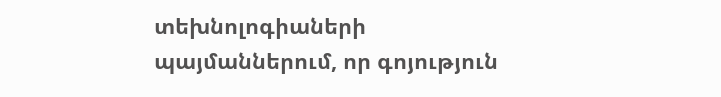տեխնոլոգիաների պայմաններում, որ գոյություն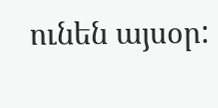ունեն այսօր: